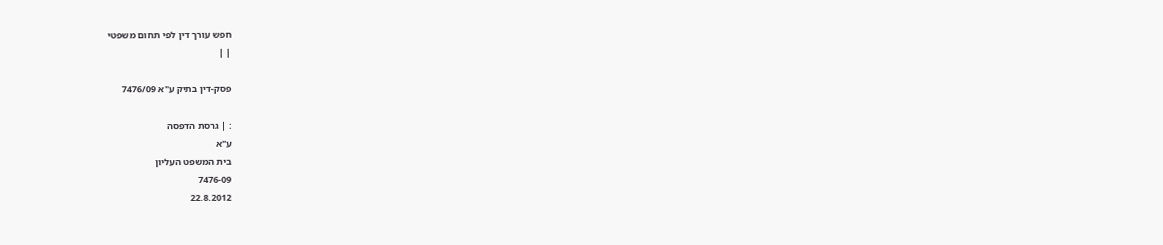חפש עורך דין לפי תחום משפטי
| |

פסק-דין בתיק ע"א 7476/09

: | גרסת הדפסה
ע"א
בית המשפט העליון
7476-09
22.8.2012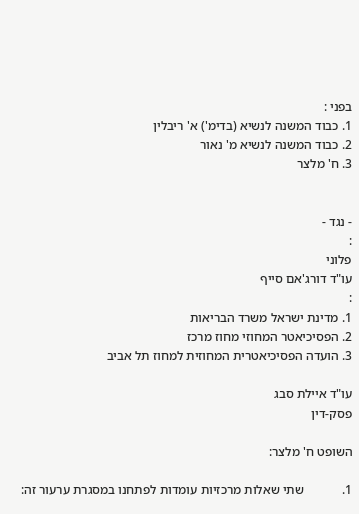בפני :
1. כבוד המשנה לנשיא (בדימ') א' ריבלין
2. כבוד המשנה לנשיא מ' נאור
3. ח' מלצר


- נגד -
:
פלוני
עו"ד דורג'אם סייף
:
1. מדינת ישראל משרד הבריאות
2. הפסיכיאטר המחוזי מחוז מרכז
3. הועדה הפסיכיאטרית המחוזית למחוז תל אביב

עו"ד איילת סבג
פסק-דין

השופט ח' מלצר:

1.            שתי שאלות מרכזיות עומדות לפתחנו במסגרת ערעור זה: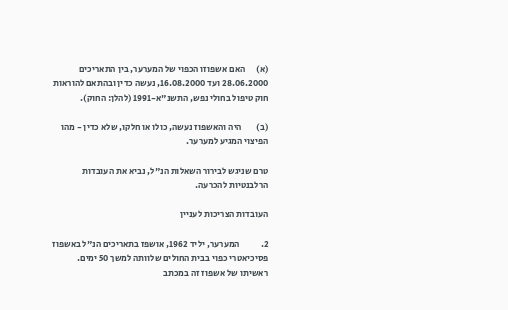(א)      האם אשפוזו הכפוי של המערער, בין התאריכים 28.06.2000 ועד 16.08.2000, נעשה כדין ובהתאם להוראות חוק טיפול בחולי נפש, התשנ"א-1991 (להלן: החוק).

(ב)        היה והאשפוז נעשה, כולו או חלקו, שלא כדין - מהו הפיצוי המגיע למערער.

טרם שניגש לבירור השאלות הנ"ל, נביא את העובדות הרלבנטיות להכרעה.

העובדות הצריכות לעניין

2.            המערער, יליד 1962, אושפז בתאריכים הנ"ל באשפוז פסיכיאטרי כפוי בבית החולים שלוותה למשך 50 ימים. ראשיתו של אשפוז זה במכתב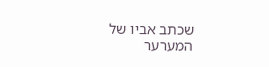שכתב אביו של המערער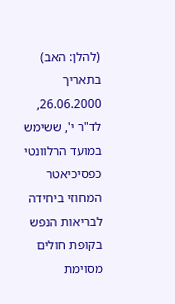(להלן: האב) בתאריך 26.06.2000, לד"ר י', ששימש במועד הרלוונטי כפסיכיאטר המחוזי ביחידה לבריאות הנפש בקופת חולים מסוימת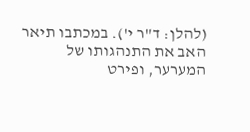(להלן: ד"ר י'). במכתבו תיאר האב את התנהגותו של המערער, ופירט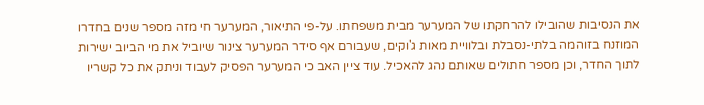את הנסיבות שהובילו להרחקתו של המערער מבית משפחתו. על-פי התיאור, המערער חי מזה מספר שנים בחדרו המוזנח בזוהמה בלתי-נסבלת ובלוויית מאות ג'וקים, שעבורם אף סידר המערער צינור שיוביל את מי הביוב ישירות לתוך החדר, וכן מספר חתולים שאותם נהג להאכיל. עוד ציין האב כי המערער הפסיק לעבוד וניתק את כל קשריו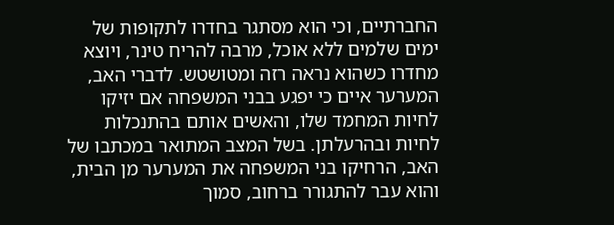החברתיים, וכי הוא מסתגר בחדרו לתקופות של ימים שלמים ללא אוכל, מרבה להריח טינר, ויוצא מחדרו כשהוא נראה רזה ומטושטש. לדברי האב, המערער איים כי יפגע בבני המשפחה אם יזיקו לחיות המחמד שלו, והאשים אותם בהתנכלות לחיות ובהרעלתן. בשל המצב המתואר במכתבו של האב, הרחיקו בני המשפחה את המערער מן הבית, והוא עבר להתגורר ברחוב, סמוך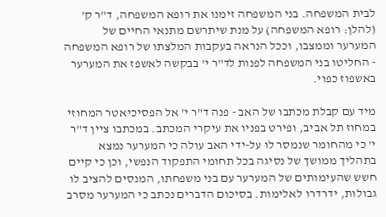לבית המשפחה. בני המשפחה זימנו את רופא המשפחה, ד"ר ק' (להלן: רופא המשפחה) על מנת שיתרשם מתנאי החיים של המערער וממצבו, וככל הנראה בעקבות המלצתו של רופא המשפחה - החליטו בני המשפחה לפנות לד"ר י' בבקשה לאשפז את המערער באשפוז כפוי.

מיד עם קבלת מכתבו של האב - פנה ד"ר י' אל הפסיכיאטר המחוזי במחוז תל אביב, ופירט בפניו את עיקרי המכתב. במכתבו ציין ד"ר י' כי מהחומר שנמסר לו על-ידי האב עולה כי המערער נמצא בתהליך ממושך של נסיגה בכל תחומי התפקוד הנפשי, וכן כי קיים חשש שהעימותים של המערער עם בני משפחתו, המנסים להציב לו גבולות, ידרדרו לאלימות. בסיכום הדברים נכתב כי המערער מסרב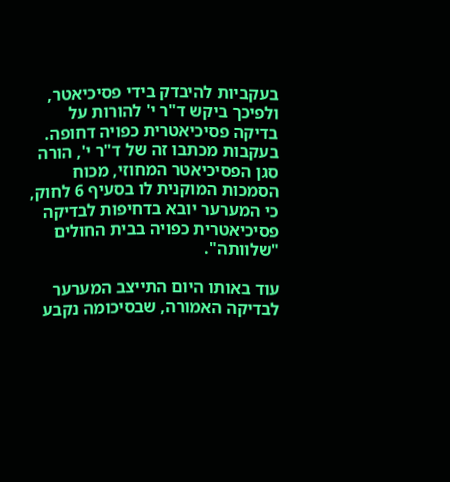בעקביות להיבדק בידי פסיכיאטר, ולפיכך ביקש ד"ר י' להורות על בדיקה פסיכיאטרית כפויה דחופה. בעקבות מכתבו זה של ד"ר י', הורה סגן הפסיכיאטר המחוזי, מכוח הסמכות המוקנית לו בסעיף 6 לחוק, כי המערער יובא בדחיפות לבדיקה פסיכיאטרית כפויה בבית החולים "שלוותה".

עוד באותו היום התייצב המערער לבדיקה האמורה, שבסיכומה נקבע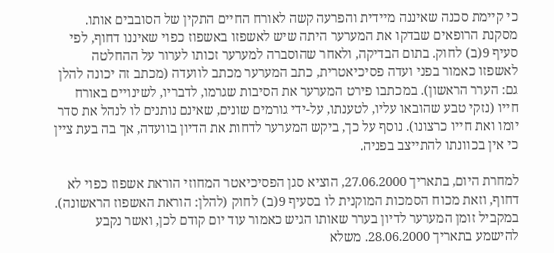כי קיימת סכנה שאיננה מיידית והפרעה קשה לאורח החיים התקין של הסובבים אותו. מסקנת הרופאים שבדקו את המערער היתה שיש לאשפזו באשפוז כפוי שאיננו דחוף, לפי סעיף 9(ב) לחוק. בתום הבדיקה, ולאחר שהוסברה למערער זכותו לערור על ההחלטה לאשפזו כאמור בפני ועדה פסיכיאטרית, כתב המערער מכתב לוועדה (מכתב זה יכונה להלן גם: הערר הראשון). במכתבו פירט המערער את הסיבות שגרמו, לדבריו, לשינויים באורח חייו (נזקי טבע שהובאו עליו, לטענתו, על-ידי גורמים שונים, שאינם נותנים לו לנהל את סדר יומו ואת חייו כרצונו). נוסף על כך, ביקש המערער לדחות את הדיון בוועדה, אך בה בעת ציין כי אין בכוונתו להתייצב בפניה.

למחרת היום, בתאריך 27.06.2000, הוציא סגן הפסיכיאטר המחוזי הוראת אשפוז כפוי לא דחוף, וזאת מכוח הסמכות המוקנית לו בסעיף 9(ב) לחוק (להלן: הוראת האשפוז הראשונה). במקביל זומן המערער לדיון בערר שאותו הגיש כאמור עוד יום קודם לכן, ואשר נקבע להישמע בתאריך 28.06.2000. משלא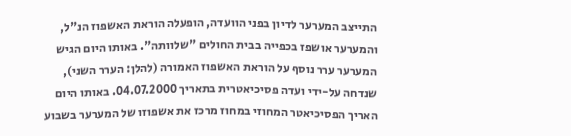התייצב המערער לדיון בפני הוועדה, הופעלה הוראת האשפוז הנ"ל, והמערער אושפז בכפייה בבית החולים "שלוותה". באותו היום הגיש המערער ערר נוסף על הוראת האשפוז האמורה (להלן: הערר השני), שנדחה על-ידי ועדה פסיכיאטרית בתאריך 04.07.2000. באותו היום האריך הפסיכיאטר המחוזי במחוז מרכז את אשפוזו של המערער בשבוע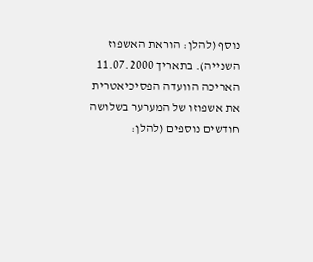נוסף (להלן: הוראת האשפוז השנייה). בתאריך 11.07.2000 האריכה הוועדה הפסיכיאטרית את אשפוזו של המערער בשלושה חודשים נוספים (להלן: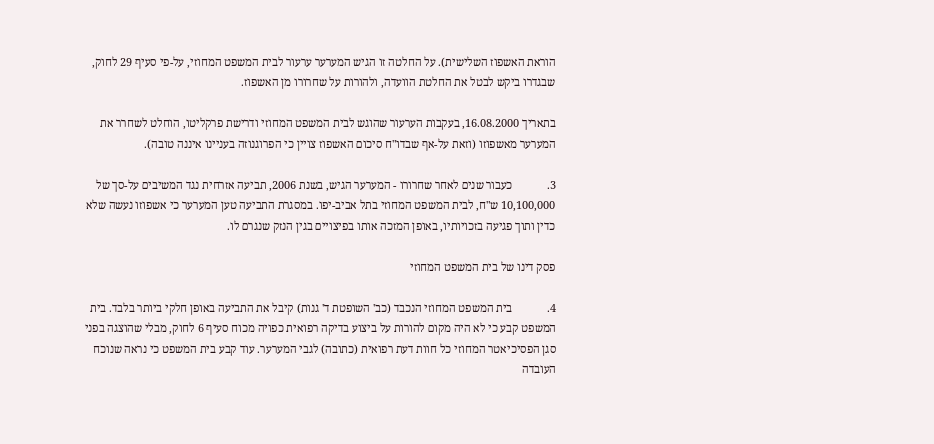הוראת האשפוז השלישית). על החלטה זו הגיש המערער ערעור לבית המשפט המחוזי, על-פי סעיף 29 לחוק, שבגדרו ביקש לבטל את החלטת הוועדה, ולהורות על שחרורו מן האשפוז.

בתאריך 16.08.2000, בעקבות הערעור שהוגש לבית המשפט המחוזי ודרישת פרקליטו, הוחלט לשחרר את המערער מאשפוזו (וזאת על-אף שבדו"ח סיכום האשפוז צויין כי הפרוגנוזה בעניינו איננה טובה).

3.            כעבור שנים לאחר שחרורו - המערער הגיש, בשנת 2006, תביעה אזרחית נגד המשיבים על-סך של 10,100,000 ש"ח, לבית המשפט המחוזי בתל אביב-יפו. במסגרת התביעה טען המערער כי אשפוזו נעשה שלא כדין ותוך פגיעה בזכויותיו, באופן המזכה אותו בפיצויים בגין הנזק שנגרם לו.

פסק דינו של בית המשפט המחוזי

4.            בית המשפט המחוזי הנכבד (כב' השופטת ד' גנות) קיבל את התביעה באופן חלקי ביותר בלבד. בית המשפט קבע כי לא היה מקום להורות על ביצוע בדיקה רפואית כפויה מכוח סעיף 6 לחוק, מבלי שהוצגה בפני סגן הפסיכיאטר המחוזי כל חוות דעת רפואית (כתובה) לגבי המערער. עוד קבע בית המשפט כי נראה שנוכח העובדה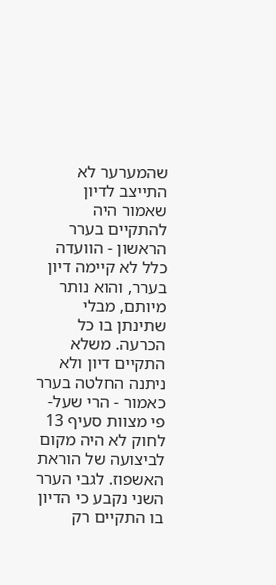שהמערער לא התייצב לדיון שאמור היה להתקיים בערר הראשון - הוועדה כלל לא קיימה דיון בערר, והוא נותר מיותם, מבלי שתינתן בו כל הכרעה. משלא התקיים דיון ולא ניתנה החלטה בערר כאמור - הרי שעל-פי מצוות סעיף 13 לחוק לא היה מקום לביצועה של הוראת האשפוז. לגבי הערר השני נקבע כי הדיון בו התקיים רק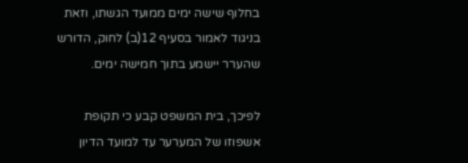בחלוף שישה ימים ממועד הגשתו, וזאת בניגוד לאמור בסעיף 12(ב) לחוק, הדורש שהערר יישמע בתוך חמישה ימים.

לפיכך, בית המשפט קבע כי תקופת אשפוזו של המערער עד למועד הדיון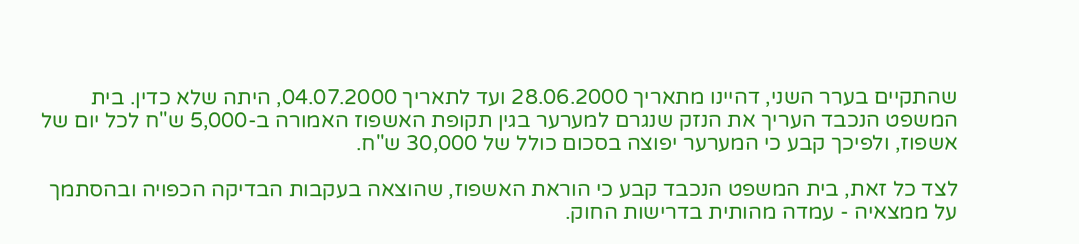שהתקיים בערר השני, דהיינו מתאריך 28.06.2000 ועד לתאריך 04.07.2000, היתה שלא כדין. בית המשפט הנכבד העריך את הנזק שנגרם למערער בגין תקופת האשפוז האמורה ב-5,000 ש"ח לכל יום של אשפוז, ולפיכך קבע כי המערער יפוצה בסכום כולל של 30,000 ש"ח.

לצד כל זאת, בית המשפט הנכבד קבע כי הוראת האשפוז, שהוצאה בעקבות הבדיקה הכפויה ובהסתמך על ממצאיה - עמדה מהותית בדרישות החוק.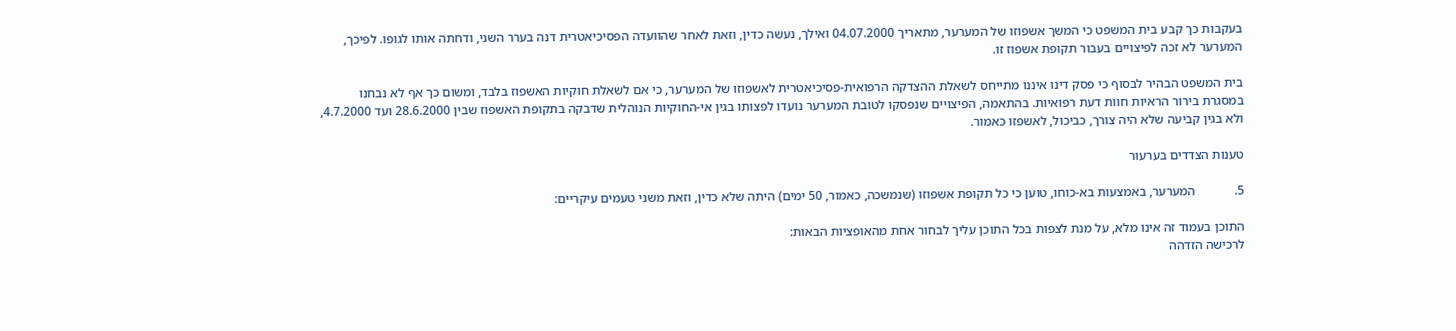בעקבות כך קבע בית המשפט כי המשך אשפוזו של המערער, מתאריך 04.07.2000 ואילך, נעשה כדין, וזאת לאחר שהוועדה הפסיכיאטרית דנה בערר השני, ודחתה אותו לגופו. לפיכך, המערער לא זכה לפיצויים בעבור תקופת אשפוז זו.

בית המשפט הבהיר לבסוף כי פסק דינו איננו מתייחס לשאלת ההצדקה הרפואית-פסיכיאטרית לאשפוזו של המערער, כי אם לשאלת חוקיות האשפוז בלבד, ומשום כך אף לא נבחנו במסגרת בירור הראיות חוות דעת רפואיות. בהתאמה, הפיצויים שנפסקו לטובת המערער נועדו לפצותו בגין אי-החוקיות הנוהלית שדבקה בתקופת האשפוז שבין 28.6.2000 ועד 4.7.2000, ולא בגין קביעה שלא היה צורך, כביכול, לאשפזו כאמור.

טענות הצדדים בערעור

5.            המערער, באמצעות בא-כוחו, טוען כי כל תקופת אשפוזו (שנמשכה, כאמור, 50 ימים) היתה שלא כדין, וזאת משני טעמים עיקריים:

התוכן בעמוד זה אינו מלא, על מנת לצפות בכל התוכן עליך לבחור אחת מהאופציות הבאות:
לרכישה הזדהה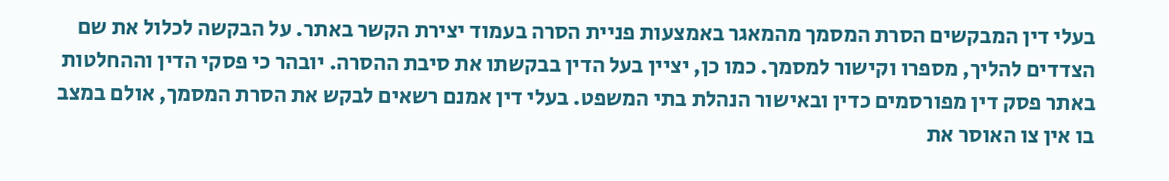בעלי דין המבקשים הסרת המסמך מהמאגר באמצעות פניית הסרה בעמוד יצירת הקשר באתר. על הבקשה לכלול את שם הצדדים להליך, מספרו וקישור למסמך. כמו כן, יציין בעל הדין בבקשתו את סיבת ההסרה. יובהר כי פסקי הדין וההחלטות באתר פסק דין מפורסמים כדין ובאישור הנהלת בתי המשפט. בעלי דין אמנם רשאים לבקש את הסרת המסמך, אולם במצב בו אין צו האוסר את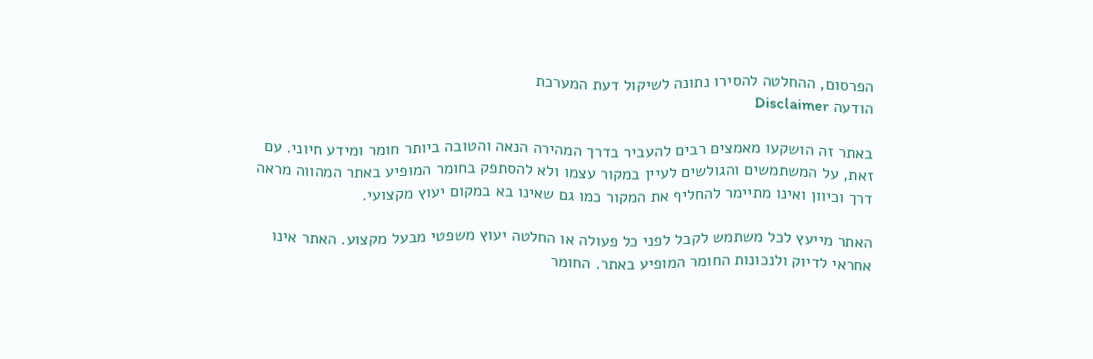הפרסום, ההחלטה להסירו נתונה לשיקול דעת המערכת
הודעה Disclaimer

באתר זה הושקעו מאמצים רבים להעביר בדרך המהירה הנאה והטובה ביותר חומר ומידע חיוני. עם זאת, על המשתמשים והגולשים לעיין במקור עצמו ולא להסתפק בחומר המופיע באתר המהווה מראה דרך וכיוון ואינו מתיימר להחליף את המקור כמו גם שאינו בא במקום יעוץ מקצועי.

האתר מייעץ לכל משתמש לקבל לפני כל פעולה או החלטה יעוץ משפטי מבעל מקצוע. האתר אינו אחראי לדיוק ולנכונות החומר המופיע באתר. החומר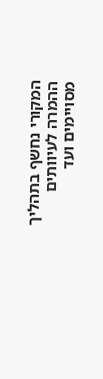המקורי נחשף בתהליך ההמרה לעיוותים מסויימים ועד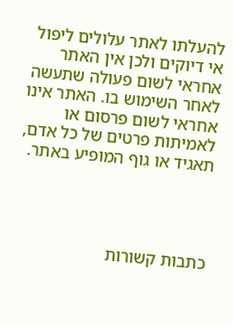להעלתו לאתר עלולים ליפול אי דיוקים ולכן אין האתר אחראי לשום פעולה שתעשה לאחר השימוש בו. האתר אינו אחראי לשום פרסום או לאמיתות פרטים של כל אדם, תאגיד או גוף המופיע באתר.




כתבות קשורות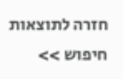חזרה לתוצאות חיפוש >>